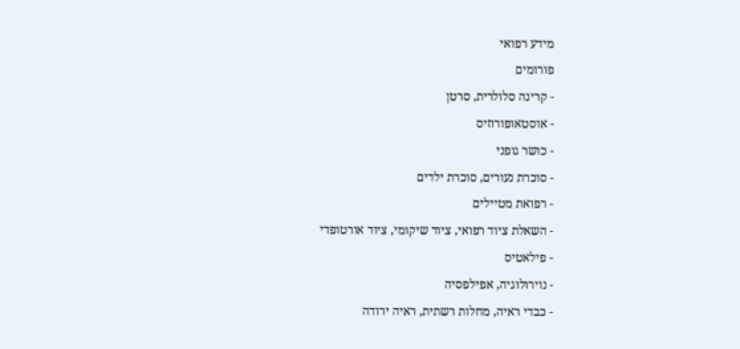מידע רפואי
פורומים
- קרינה סלולרית, סרטן
- אוסטאופורוזיס
- כושר גופני
- סוכרת נעורים, סוכרת ילדים
- רפואת מטיילים
- השאלת ציוד רפואי, ציוד שיקומי, ציוד אורטופדי
- פילאטיס
- נוירולוגיה, אפילפסיה
- כבדי ראיה, מחלות רשתית, ראיה ירודה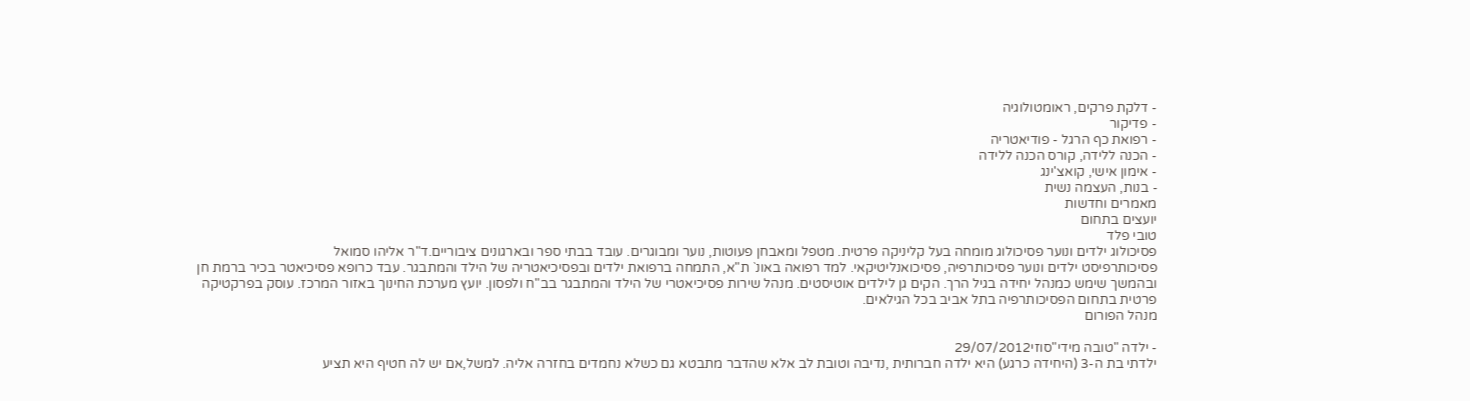- דלקת פרקים, ראומטולוגיה
- פדיקור
- רפואת כף הרגל - פודיאטריה
- הכנה ללידה, קורס הכנה ללידה
- אימון אישי, קואצ'ינג
- בנות, העצמה נשית
מאמרים וחדשות
יועצים בתחום
טובי פלד
פסיכולוג ילדים ונוער פסיכולוג מומחה בעל קליניקה פרטית. מטפל ומאבחן פעוטות, נוער ומבוגרים. עובד בבתי ספר ובארגונים ציבוריים.ד"ר אליהו סמואל
פסיכותרפיסט ילדים ונוער פסיכותרפיה, פסיכואנליטיקאי. למד רפואה באונ` ת"א, התמחה ברפואת ילדים ובפסיכיאטריה של הילד והמתבגר. עבד כרופא פסיכיאטר בכיר ברמת חן ובהמשך שימש כמנהל יחידה בגיל הרך. הקים גן לילדים אוטיסטים. מנהל שירות פסיכיאטרי של הילד והמתבגר בב"ח ולפסון. יועץ מערכת החינוך באזור המרכז. עוסק בפרקטיקה פרטית בתחום הפסיכותרפיה בתל אביב בכל הגילאים.
מנהל הפורום

- ילדה "טובה מידי"סוזי29/07/2012
ילדתי בת ה-3 (היחידה כרגע) היא ילדה חברותית ,נדיבה וטובת לב אלא שהדבר מתבטא גם כשלא נחמדים בחזרה אליה. למשל,אם יש לה חטיף היא תציע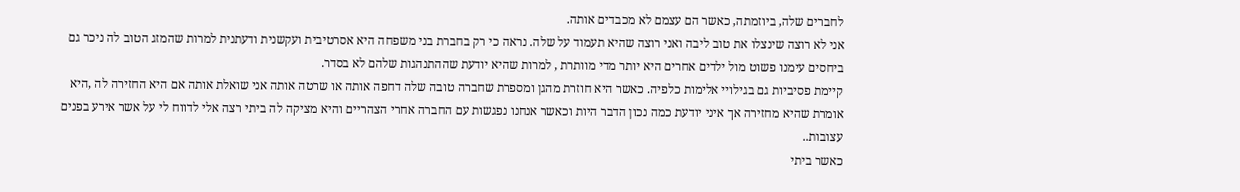לחברים שלה, ביוזמתה, כאשר הם עצמם לא מכבדים אותה.
אני לא רוצה שינצלו את טוב ליבה ואני רוצה שהיא תעמוד על שלה. נראה כי רק בחברת בני משפחה היא אסרטיבית ועקשנית ודעתנית למרות שהמזג הטוב לה ניכר גם ביחסים עימנו פשוט מול ילדים אחרים היא יותר מדי מוותרת , למרות שהיא יודעת שההתנהגות שלהם לא בסדר.
קיימת פסיביות גם בגילויי אלימות כלפיה. כאשר היא חוזרת מהגן ומספרת שחברה טובה שלה דחפה אותה או שרטה אותה אני שואלת אותה אם היא החזירה לה ,היא אומרת שהיא מחזירה אך איני יודעת כמה נכון הדבר היות וכאשר אנחנו נפגשות עם החברה אחרי הצהריים והיא מציקה לה ביתי רצה אלי לדווח לי על אשר אירע בפנים עצובות..
כאשר ביתי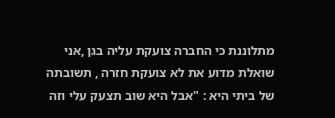מתלוננת כי החברה צועקת עליה בגן ,אני שואלת מדוע את לא צועקת חזרה , תשובתה של ביתי היא : "אבל היא שוב תצעק עלי וזה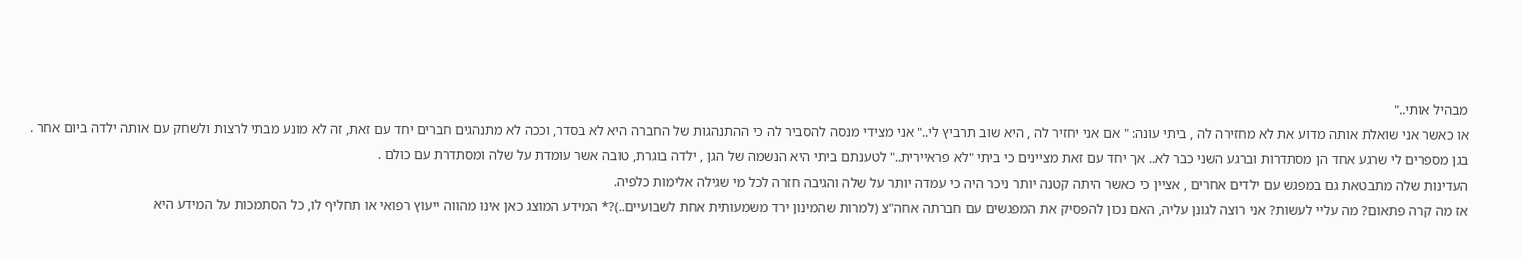מבהיל אותי.."
או כאשר אני שואלת אותה מדוע את לא מחזירה לה , ביתי עונה: " אם אני יחזיר לה , היא שוב תרביץ לי.." אני מצידי מנסה להסביר לה כי ההתנהגות של החברה היא לא בסדר, וככה לא מתנהגים חברים יחד עם זאת, זה לא מונע מבתי לרצות ולשחק עם אותה ילדה ביום אחר .
בגן מספרים לי שרגע אחד הן מסתדרות וברגע השני כבר לא.. אך יחד עם זאת מציינים כי ביתי "לא פראיירית.." לטענתם ביתי היא הנשמה של הגן , ילדה בוגרת, טובה אשר עומדת על שלה ומסתדרת עם כולם .
העדינות שלה מתבטאת גם במפגש עם ילדים אחרים , אציין כי כאשר היתה קטנה יותר ניכר היה כי עמדה יותר על שלה והגיבה חזרה לכל מי שגילה אלימות כלפיה.
אז מה קרה פתאום? מה עליי לעשות? אני רוצה לגונן עליה, האם נכון להפסיק את המפגשים עם חברתה אחה"צ (למרות שהמינון ירד משמעותית אחת לשבועיים..)?* המידע המוצג כאן אינו מהווה ייעוץ רפואי או תחליף לו, כל הסתמכות על המידע היא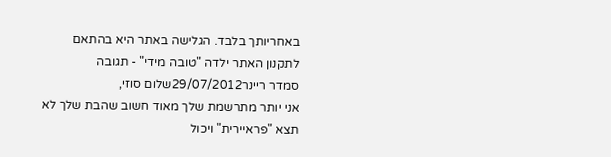באחריותך בלבד. הגלישה באתר היא בהתאם לתקנון האתר ילדה "טובה מידי" - תגובה
סמדר ריינר29/07/2012שלום סוזי,
אני יותר מתרשמת שלך מאוד חשוב שהבת שלך לא תצא "פראיירית" ויכול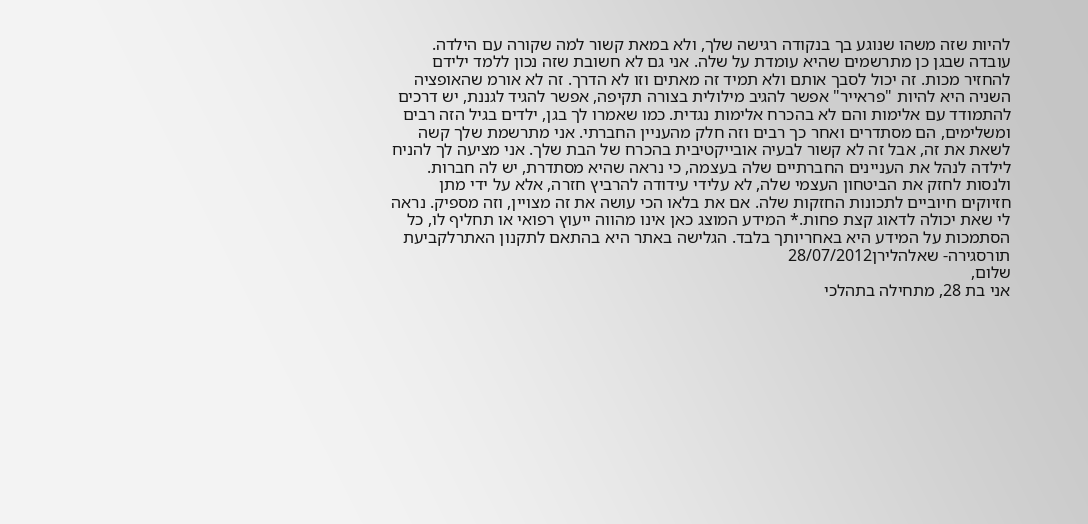להיות שזה משהו שנוגע בך בנקודה רגישה שלך, ולא במאת קשור למה שקורה עם הילדה. עובדה שבגן כן מתרשמים שהיא עומדת על שלה. אני גם לא חשובת שזה נכון ללמד ילידם להחזיר מכות. זה יכול לסבך אותם ולא תמיד זה מאתים וזו לא הדרך. זה לא אורמ שהאופציה השניה היא להיות "פראייר" אפשר להגיב מילולית בצורה תקיפה, אפשר להגיד לגננת, יש דרכים להתמודד עם אלימות והם לא בהכרח אלימות נגדית. כמו שאמרו לך בגן, ילדים בגיל הזה רבים ומשלימים, הם מסתדרים ואחר כך רבים וזה חלק מהעניין החברתי. אני מתרשמת שלך קשה לשאת את זה, אבל זה לא קשור לבעיה אובייקטיבית בהכרח של הבת שלך. אני מציעה לך להניח לילדה לנהל את העניינים החברתיים שלה בעצמה, כי נראה שהיא מסתדרת, יש לה חברות. ולנסות לחזק את הביטחון העצמי שלה, לא עלידי עידודה להרביץ חזרה, אלא על ידי מתן חזיוקים חיוביים לתכונות החזקות שלה. אם את בלאו הכי עושה את זה מצויין, וזה מספיק. נראה לי שאת יכולה לדאוג קצת פחות.* המידע המוצג כאן אינו מהווה ייעוץ רפואי או תחליף לו, כל הסתמכות על המידע היא באחריותך בלבד. הגלישה באתר היא בהתאם לתקנון האתרלקביעת תורסגירה- שאלהלירן28/07/2012
שלום,
אני בת 28, מתחילה בתהלכי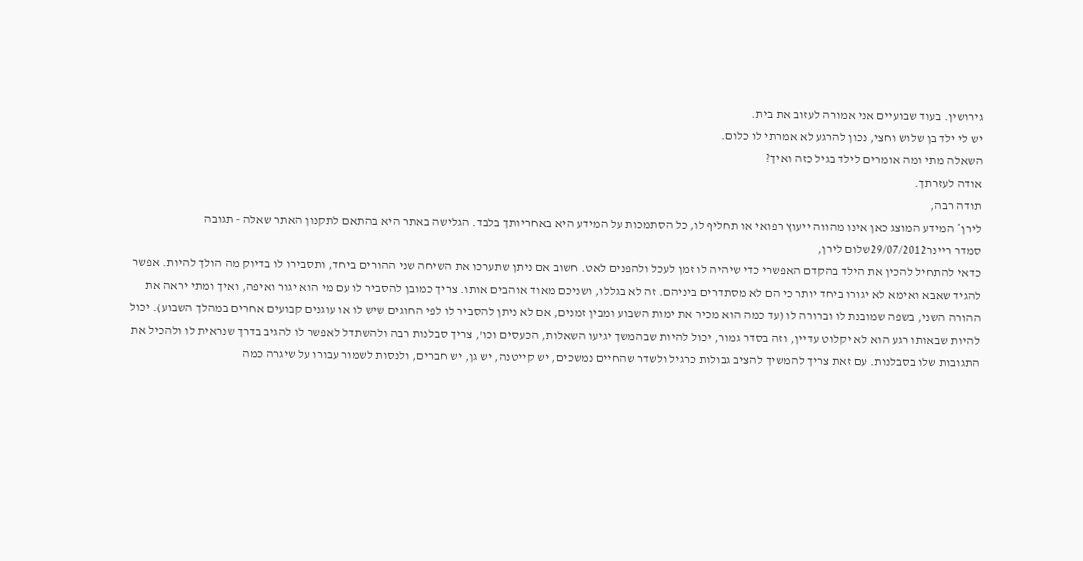גירושין. בעוד שבועיים אני אמורה לעזוב את בית.
יש לי ילד בן שלוש וחצי, נכון להרגע לא אמרתי לו כלום.
השאלה מתי ומה אומרים לילד בגיל כזה ואיך?
אודה לעזרתך.
תודה רבה,
לירן* המידע המוצג כאן אינו מהווה ייעוץ רפואי או תחליף לו, כל הסתמכות על המידע היא באחריותך בלבד. הגלישה באתר היא בהתאם לתקנון האתר שאלה - תגובה
סמדר ריינר29/07/2012שלום לירן,
כדאי להתחיל להכין את הילד בהקדם האפשרי כדי שיהיה לו זמן לעכל ולהפנים לאט. חשוב אם ניתן שתערכו את השיחה שני ההורים ביחד, ותסבירו לו בדיוק מה הולך להיות. אפשר להגיד שאבא ואימא לא יגורו ביחד יותר כי הם לא מסתדרים ביניהם. זה לא בגללו, ושניכם מאוד אוהבים אותו. צריך כמובן להסביר לו עם מי הוא יגור ואיפה, ואיך ומתי יראה את ההורה השני, בשפה שמובנת לו וברורה לו (עד כמה הוא מכיר את ימות השבוע ומבין זמנים, אם לא ניתן להסביר לו לפי החוגים שיש לו או עוגנים קבועים אחרים במהלך השבוע). יכול להיות שבאותו רגע הוא לא יקלוט עדיין, וזה בסדר גמור, יכול להיות שבהמשך יגיעו השאלות, הכעסים וכו', צריך סבלנות רבה ולהשתדל לאפשר לו להגיב בדרך שנראית לו ולהכיל את התגובות שלו בסבלנות. עם זאת צריך להמשיך להציב גבולות כרגיל ולשדר שהחיים נמשכים, יש קייטנה, יש גן, יש חברים, ולנסות לשמור עבורו על שיגרה כמה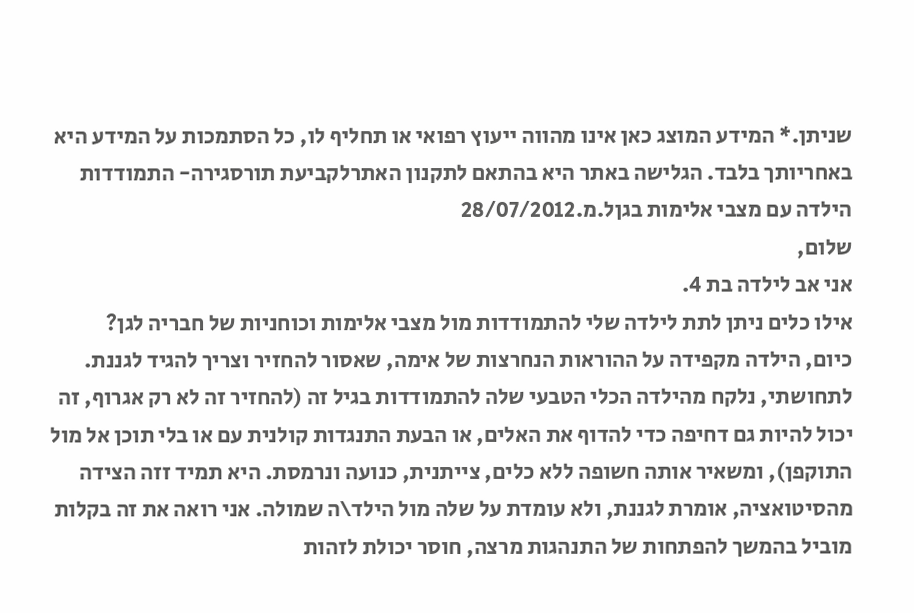שניתן.* המידע המוצג כאן אינו מהווה ייעוץ רפואי או תחליף לו, כל הסתמכות על המידע היא באחריותך בלבד. הגלישה באתר היא בהתאם לתקנון האתרלקביעת תורסגירה- התמודדות הילדה עם מצבי אלימות בגןל.מ.28/07/2012
שלום,
אני אב לילדה בת 4.
אילו כלים ניתן לתת לילדה שלי להתמודדות מול מצבי אלימות וכוחניות של חבריה לגן?
כיום, הילדה מקפידה על ההוראות הנחרצות של אימה, שאסור להחזיר וצריך להגיד לגננת. לתחושתי, נלקח מהילדה הכלי הטבעי שלה להתמודדות בגיל זה (להחזיר זה לא רק אגרוף, זה יכול להיות גם דחיפה כדי להדוף את האלים, או הבעת התנגדות קולנית עם או בלי תוכן אל מול התוקפן), ומשאיר אותה חשופה ללא כלים, צייתנית, כנועה ונרמסת. היא תמיד זזה הצידה מהסיטואציה, אומרת לגננת, ולא עומדת על שלה מול הילד\ה שמולה. אני רואה את זה בקלות מוביל בהמשך להפתחות של התנהגות מרצה, חוסר יכולת לזהות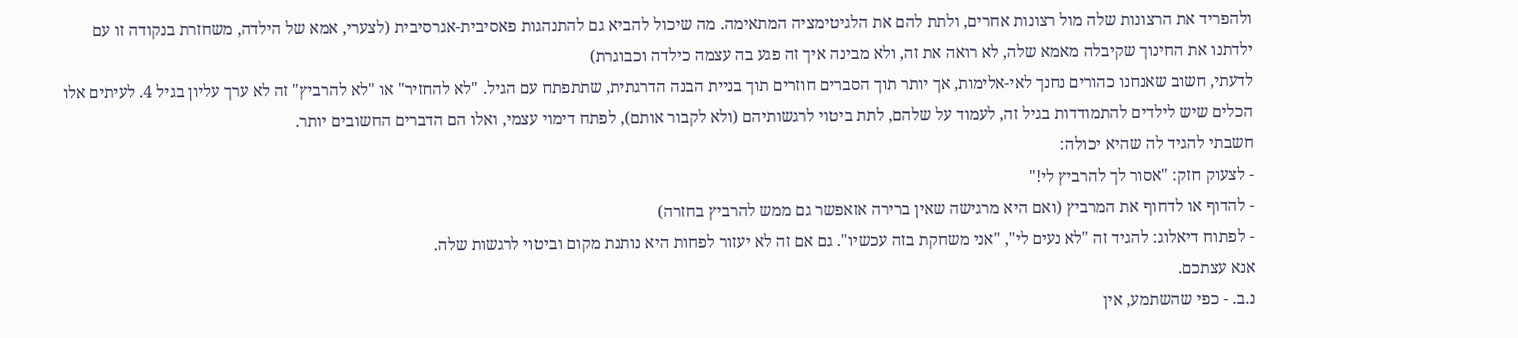ולהפריד את הרצונות שלה מול רצונות אחרים, ולתת להם את הלגיטימציה המתאימה. מה שיכול להביא גם להתנהגות פאסיבית-אגרסיבית (לצערי, אמא של הילדה, משחזרת בנקודה זו עם ילדתנו את החינוך שקיבלה מאמא שלה, לא רואה את זה, ולא מבינה איך זה פגע בה עצמה כילדה וכבוגרת)
לדעתי, חשוב שאנחנו כהורים נחנך לאי-אלימות, אך יותר תוך הסברים חוזרים תוך בניית הבנה הדרגתית, שתתפתח עם הגיל. "לא להחזיר" או "לא להרביץ" זה לא ערך עליון בגיל 4. לעיתים אלו הכלים שיש לילדים להתמודדות בגיל זה, לעמוד על שלהם, לתת ביטוי לרגשותיהם (ולא לקבור אותם), לפתח דימוי עצמי, ואלו הם הדברים החשובים יותר.
חשבתי להגיד לה שהיא יכולה:
- לצעוק חזק: "אסור לך להרביץ לי!"
- להדוף או לדחוף את המרביץ (ואם היא מרגישה שאין ברירה אזאפשר גם ממש להרביץ בחזרה)
- לפתוח דיאלוג: להגיד זה "לא נעים לי", "אני משחקת בזה עכשיו". גם אם זה לא יעזור לפחות היא נותנת מקום וביטוי לרגשות שלה.
אנא עצתכם.
נ.ב. - כפי שהשתמע, אין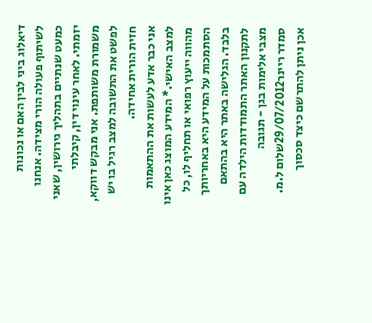דיאלוג ביני לבין האם או נכונות לשיתוף פעולה הורי מצידה. אנחנו כמעט שנתיים בתהליך גירושין, שאני יזמתי. לאחר עינוי דין, קיבלתי משמורת משותפת. אני מבקש דווקא, לפשט את התשובה למצב רגיל בו יש חזית הורית אחידה.
אני כבר אדע לעשות את ההתאמות למצב האישי.* המידע המוצג כאן אינו מהווה ייעוץ רפואי או תחליף לו, כל הסתמכות על המידע היא באחריותך בלבד. הגלישה באתר היא בהתאם לתקנון האתר התמודדות הילדה עם מצבי אלימות בגן - תגובה
סמדר ריינר29/07/2012שלום ל.מ.
אכן ניתן להתרשם כיצד סכסוך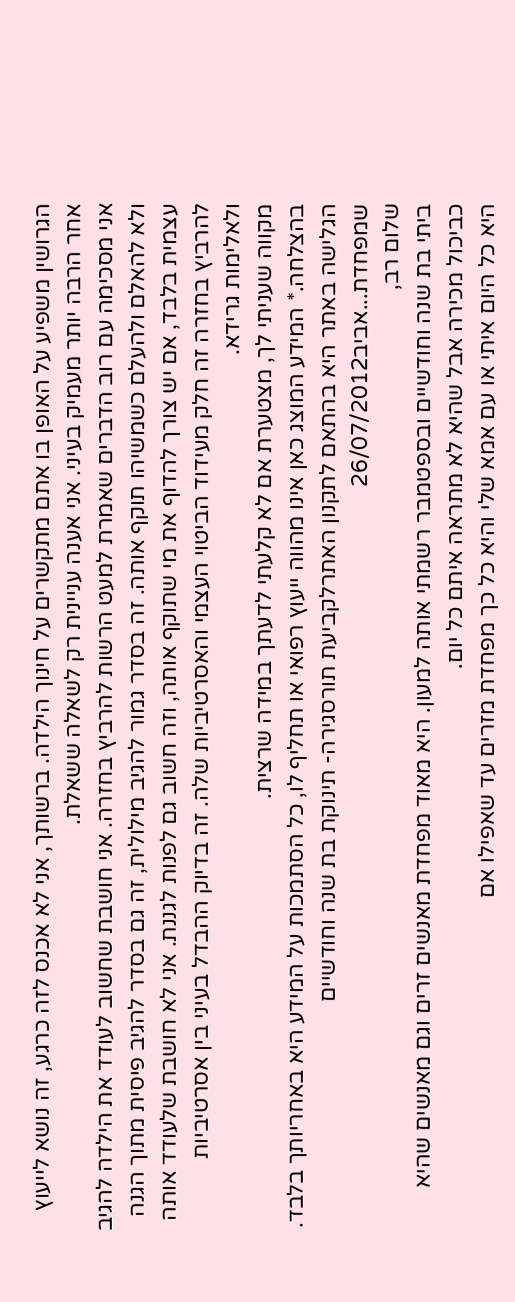הגרושין משפיע על האופן בו אתם מתקשרים על חינוך הילדה. ברשותך, אני לא אכנס לזה כרגע, זה נושא לייעוץ אחר הרבה יותר מעמיק בעיני. אני אענה עניינית רק לשאלה ששאלת.
אני מסכימה עם רוב הדברים שאמרת למעט הרשות להרביץ בחזרה. אני חושבת שחשוב לעודד את הילדה להגיב ולא להאלם ולהעלם כשמשיהו תוקף אותה. זה בסדר גמור להגיב מילולית, זה גם בסדר להגיב פיסית מתוך הגנה עצמית בלבד, אם יש צורך להדוף את מי שתוקף אותה, וזה חשוב גם לפנות לגננת. אני לא חושבת שלעודד אותה להרביץ בחזרה זה חלק מעידוד הביטוי העצמי והאסרטיביות שלה. זה בדיוק ההבדל בעיני בין אסרטיביות ולאלימות גרידא.
מקווה שעניתי לך, מצטערת אם לא קלעתי לדעתך במידה שרצית.
בהצלחה.* המידע המוצג כאן אינו מהווה ייעוץ רפואי או תחליף לו, כל הסתמכות על המידע היא באחריותך בלבד. הגלישה באתר היא בהתאם לתקנון האתרלקביעת תורסגירה- תינוקת בת שנה וחודשיים שמפחדת...אביב26/07/2012
שלום רב,
ביתי בת שנה וחודשיים ובספטמבר רשמתי אותה למעון. היא מאוד מפחדת מאנשים זרים וגם מאנשים שהיא כביכול מכירה אבל שהיא לא מתראה איתם כל יום.
היא כל היום איתי או עם אמא שלי והיא כל כך מפחדת מזרים עד שאפילו אם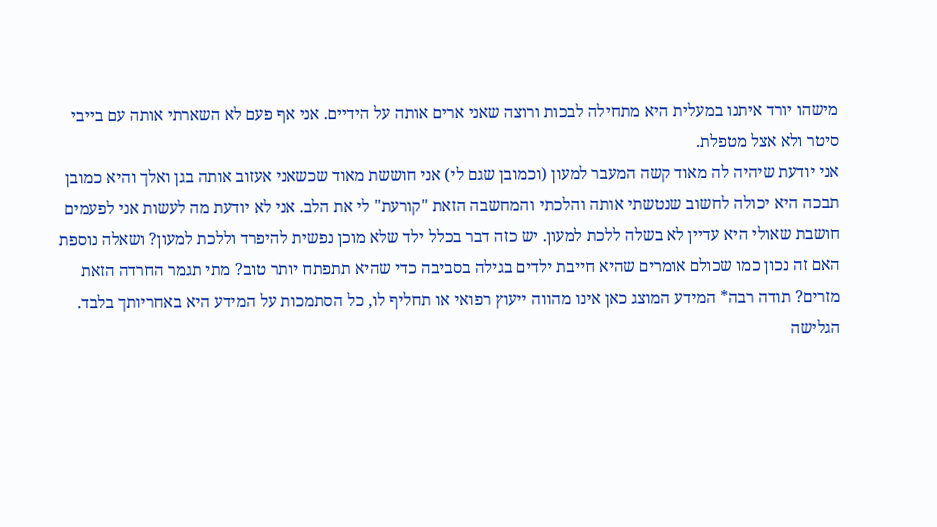מישהו יורד איתנו במעלית היא מתחילה לבכות ורוצה שאני ארים אותה על הידיים. אני אף פעם לא השארתי אותה עם בייבי סיטר ולא אצל מטפלת.
אני יודעת שיהיה לה מאוד קשה המעבר למעון (וכמובן שגם לי) אני חוששת מאוד שכשאני אעזוב אותה בגן ואלך והיא כמובן תבכה היא יכולה לחשוב שנטשתי אותה והלכתי והמחשבה הזאת "קורעת" לי את הלב. אני לא יודעת מה לעשות אני לפעמים חושבת שאולי היא עדיין לא בשלה ללכת למעון. יש כזה דבר בכלל ילד שלא מוכן נפשית להיפרד וללכת למעון? ושאלה נוספת האם זה נכון כמו שכולם אומרים שהיא חייבת ילדים בגילה בסביבה כדי שהיא תתפתח יותר טוב? מתי תגמר החרדה הזאת מזרים? תודה רבה* המידע המוצג כאן אינו מהווה ייעוץ רפואי או תחליף לו, כל הסתמכות על המידע היא באחריותך בלבד. הגלישה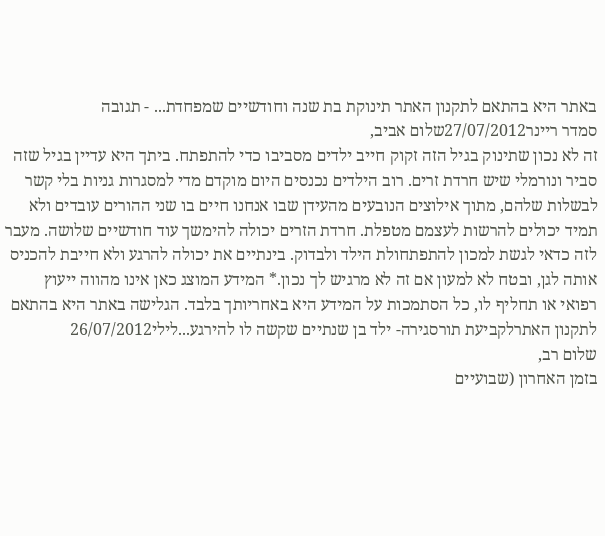באתר היא בהתאם לתקנון האתר תינוקת בת שנה וחודשיים שמפחדת... - תגובה
סמדר ריינר27/07/2012שלום אביב,
זה לא נכון שתינוק בגיל הזה זקוק חייב ילדים מסביבו כדי להתפתח. ביתך היא עדיין בגיל שזה סביר ונורמלי שיש חרדת זרים. רוב הילדים נכנסים היום מוקדם מדי למסגרות גניות בלי קשר לבשלות שלהם, מתוך אילוצים הנובעים מהעידן שבו אנחנו חיים בו שני ההורים עובדים ולא תמיד יכולים להרשות לעצמם מטפלת. חרדת הזרים יכולה להימשך עוד חודשיים שלושה. מעבר לזה כדאי לגשת למכון להתפתחולת הילד ולבדוק. בינתיים את יכולה להרגע ולא חייבת להכניס אותה לגן, ובטח לא למעון אם זה לא מרגיש לך נכון.* המידע המוצג כאן אינו מהווה ייעוץ רפואי או תחליף לו, כל הסתמכות על המידע היא באחריותך בלבד. הגלישה באתר היא בהתאם לתקנון האתרלקביעת תורסגירה- ילד בן שנתיים שקשה לו להירגע...לילי26/07/2012
שלום רב,
בזמן האחרון (שבועיים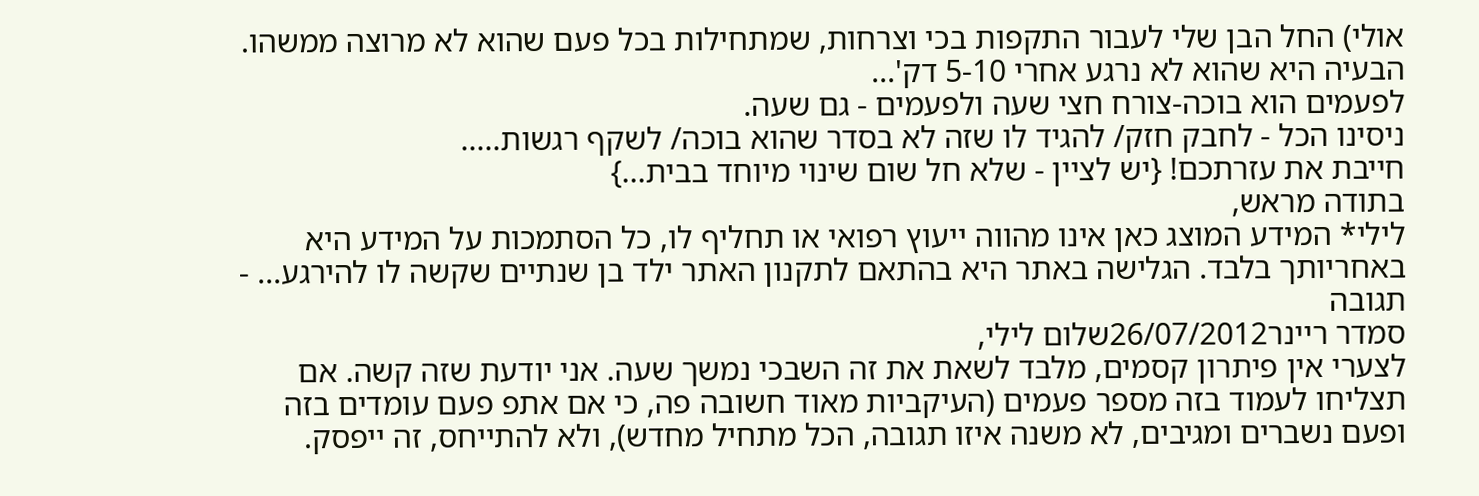אולי) החל הבן שלי לעבור התקפות בכי וצרחות, שמתחילות בכל פעם שהוא לא מרוצה ממשהו. הבעיה היא שהוא לא נרגע אחרי 5-10 דק'...
לפעמים הוא בוכה-צורח חצי שעה ולפעמים - גם שעה.
ניסינו הכל - לחבק חזק/ להגיד לו שזה לא בסדר שהוא בוכה/ לשקף רגשות.....
חייבת את עזרתכם! {יש לציין - שלא חל שום שינוי מיוחד בבית...}
בתודה מראש,
לילי* המידע המוצג כאן אינו מהווה ייעוץ רפואי או תחליף לו, כל הסתמכות על המידע היא באחריותך בלבד. הגלישה באתר היא בהתאם לתקנון האתר ילד בן שנתיים שקשה לו להירגע... - תגובה
סמדר ריינר26/07/2012שלום לילי,
לצערי אין פיתרון קסמים, מלבד לשאת את זה השבכי נמשך שעה. אני יודעת שזה קשה. אם תצליחו לעמוד בזה מספר פעמים (העיקביות מאוד חשובה פה, כי אם אתפ פעם עומדים בזה ופעם נשברים ומגיבים, לא משנה איזו תגובה, הכל מתחיל מחדש), ולא להתייחס, זה ייפסק.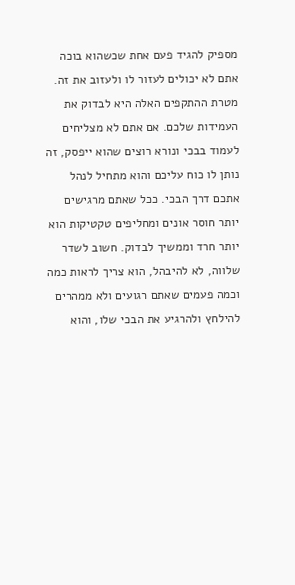מספיק להגיד פעם אחת שכשהוא בוכה אתם לא יכולים לעזור לו ולעזוב את זה. מטרת ההתקפים האלה היא לבדוק את העמידות שלכם. אם אתם לא מצליחים לעמוד בבכי ונורא רוצים שהוא ייפסק, זה נותן לו כוח עליכם והוא מתחיל לנהל אתכם דרך הבכי. ככל שאתם מרגישים יותר חוסר אונים ומחליפים טקטיקות הוא יותר חרד וממשיך לבדוק. חשוב לשדר שלווה, לא להיבהל, הוא צריך לראות כמה וכמה פעמים שאתם רגועים ולא ממהרים להילחץ ולהרגיע את הבכי שלו, והוא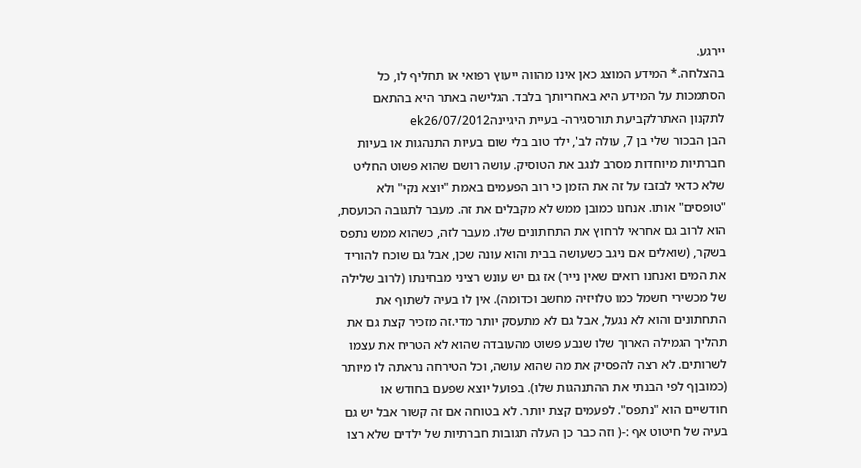יירגע.
בהצלחה.* המידע המוצג כאן אינו מהווה ייעוץ רפואי או תחליף לו, כל הסתמכות על המידע היא באחריותך בלבד. הגלישה באתר היא בהתאם לתקנון האתרלקביעת תורסגירה- בעיית היגיינהek26/07/2012
הבן הבכור שלי בן 7, עולה לב', ילד טוב בלי שום בעיות התנהגות או בעיות חברתיות מיוחדות מסרב לנגב את הטוסיק. עושה רושם שהוא פשוט החליט שלא כדאי לבזבז על זה את הזמן כי רוב הפעמים באמת "יוצא נקי" ולא "טופסים" אותו. אנחנו כמובן ממש לא מקבלים את זה. מעבר לתגובה הכועסת, הוא לרוב גם אחראי לרחוץ את התחתונים שלו. מעבר לזה, כשהוא ממש נתפס בשקר, (שואלים אם ניגב כשעושה בבית והוא עונה שכן, אבל גם שוכח להוריד את המים ואנחנו רואים שאין נייר) אז גם יש עונש רציני מבחינתו (לרוב שלילה של מכשירי חשמל כמו טלויזיה מחשב וכדומה). אין לו בעיה לשתוף את התחתונים והוא לא נגעל, אבל גם לא מתעסק יותר מדי.זה מזכיר קצת גם את תהליך הגמילה הארוך שלו שנבע פשוט מהעובדה שהוא לא הטריח את עצמו לשרותים. לא רצה להפסיק את מה שהוא עושה, וכל הטירחה נראתה לו מיותר (כמובןף לפי הבנתי את ההתנהגות שלו). בפועל יוצא שפעם בחודש או חודשיים הוא "נתפס". לפעמים קצת יותר. לא בטוחה אם זה קשור אבל יש גם בעיה של חיטוט אף :-( וזה כבר כן העלה תגובות חברתיות של ילדים שלא רצו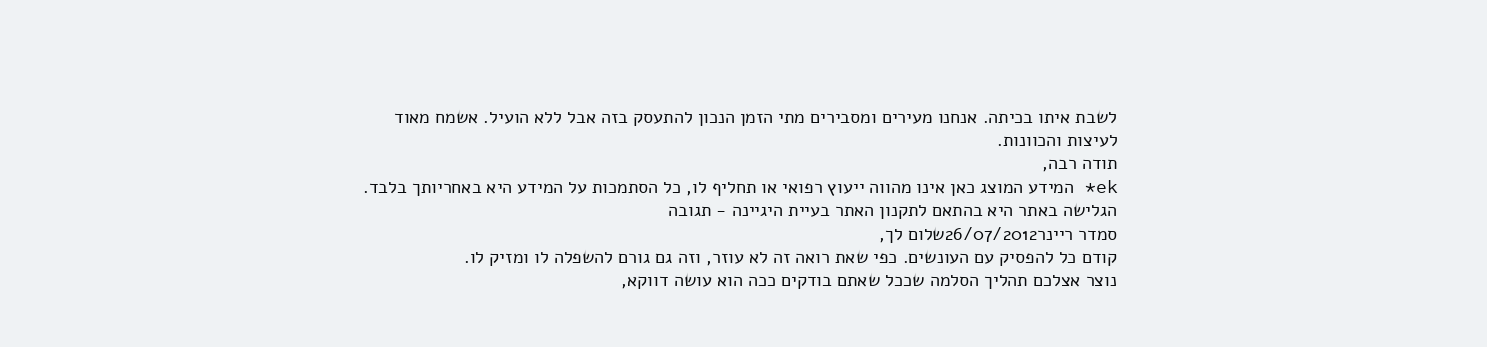לשבת איתו בכיתה. אנחנו מעירים ומסבירים מתי הזמן הנכון להתעסק בזה אבל ללא הועיל. אשמח מאוד לעיצות והכוונות.
תודה רבה,
ek* המידע המוצג כאן אינו מהווה ייעוץ רפואי או תחליף לו, כל הסתמכות על המידע היא באחריותך בלבד. הגלישה באתר היא בהתאם לתקנון האתר בעיית היגיינה - תגובה
סמדר ריינר26/07/2012שלום לך,
קודם כל להפסיק עם העונשים. כפי שאת רואה זה לא עוזר, וזה גם גורם להשפלה לו ומזיק לו.
נוצר אצלכם תהליך הסלמה שככל שאתם בודקים ככה הוא עושה דווקא,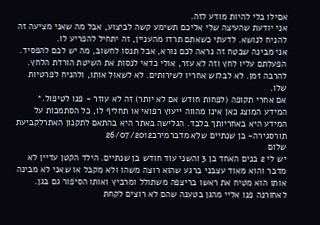אםילו בלי להיות מודע לזה.
אני יודעת שהעיצה שלי אליכם תשימע קשה לביצוע, אבל מה שאני מציעה זה להניח לנושא. לדעתי כשאתם תרדו מהעניין, זה יתחיל להפריע לו.
אני מבינה שבטח זה נראה לכם נורא, אבל תנסו לחשוב, מה יש לכם להפסיד. הפעלתם עליו לחץ וזה לא עזר, אולי כדאי לנסות את השיטת הורדת הלחץ. להרבה זמן. לא לבלוש אחריו לשירותים. לא לשאול אותו, ולהניח לפרטיות שלו.
אם אחרי תקופה (לפחות חודש אם לא יותר) זה לא עוזר - פנו לטיפול.* המידע המוצג כאן אינו מהווה ייעוץ רפואי או תחליף לו, כל הסתמכות על המידע היא באחריותך בלבד. הגלישה באתר היא בהתאם לתקנון האתרלקביעת תורסגירה- בן שנתיים שלא מדברמירב26/07/2012
שלום
יש לי 2 בנים האחד בן 3 והשני עוד חודש בן שנתיים. הילד הקטן עדיין לא מדבר והוא מאוד עצבני ברגע שהוא רוצה משהו ולא מקבל או שאני לא מבינה אותו הוא מטיח את ראשו בריצפה משתולל ומרביץ ואותו הסיפור גם בגן. לאחורנה פנו אליי מהגן בטענה שהם לא רוצים לקחת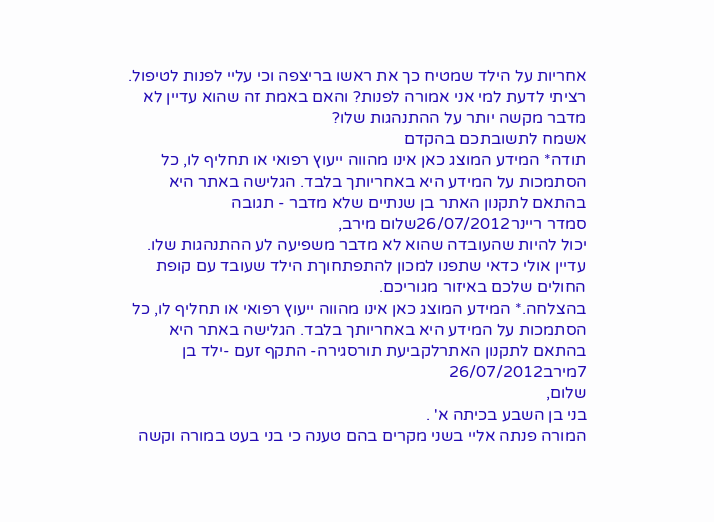אחריות על הילד שמטיח כך את ראשו בריצפה וכי עליי לפנות לטיפול.
רציתי לדעת למי אני אמורה לפנות? והאם באמת זה שהוא עדיין לא מדבר מקשה יותר על ההתנהגות שלו?
אשמח לתשובתכם בהקדם
תודה* המידע המוצג כאן אינו מהווה ייעוץ רפואי או תחליף לו, כל הסתמכות על המידע היא באחריותך בלבד. הגלישה באתר היא בהתאם לתקנון האתר בן שנתיים שלא מדבר - תגובה
סמדר ריינר26/07/2012שלום מירב,
יכול להיות שהעובדה שהוא לא מדבר משפיעה לע ההתנהגות שלו. עדיין אולי כדאי שתפנו למכון להתפתחוךת הילד שעובד עם קופת החולים שלכם באיזור מגוריכם.
בהצלחה.* המידע המוצג כאן אינו מהווה ייעוץ רפואי או תחליף לו, כל הסתמכות על המידע היא באחריותך בלבד. הגלישה באתר היא בהתאם לתקנון האתרלקביעת תורסגירה- התקף זעם -ילד בן 7מירב26/07/2012
שלום,
בני בן השבע בכיתה א' .
המורה פנתה אליי בשני מקרים בהם טענה כי בני בעט במורה וקשה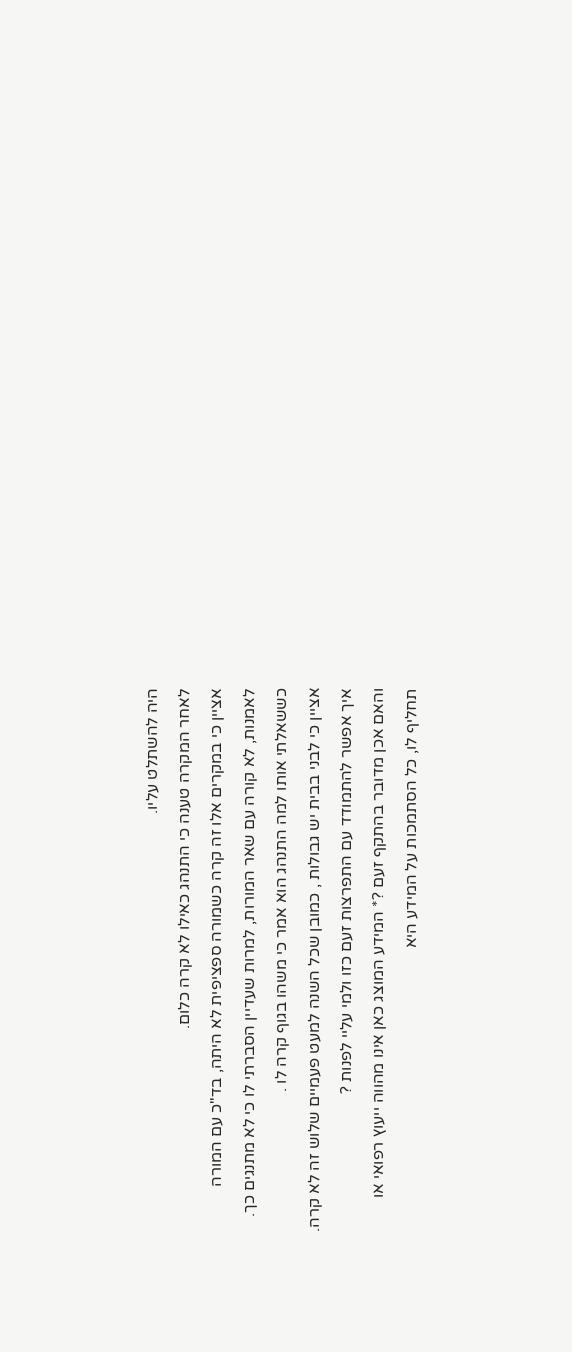היה להשתלט עליו.
לאחר המקרה טענה כי התנהג כאילו לא קרה כלום.
אציין כי במקרים אלו זה קרה כשמורה ספציפית לא היתה, בד"כ עם המורה לאמנות, לא קורה עם שאר המורות, למרות שעדיין הסברתי לו כי לא מתנגים כך.
כששאלתי אותו למה התנהג הוא אמר כי משהו בגוף קרה לו .
אציין כי לבני בבית יש גבולות , כמובן שכל השנה למעט פעמיים שלוש זה לא קרה.
איך אפשר להתמודד עם התפרצות זעם כזו ולמי עליי לפנות ?
והאם אכן מדובר בהתקף זעם ?* המידע המוצג כאן אינו מהווה ייעוץ רפואי או תחליף לו, כל הסתמכות על המידע היא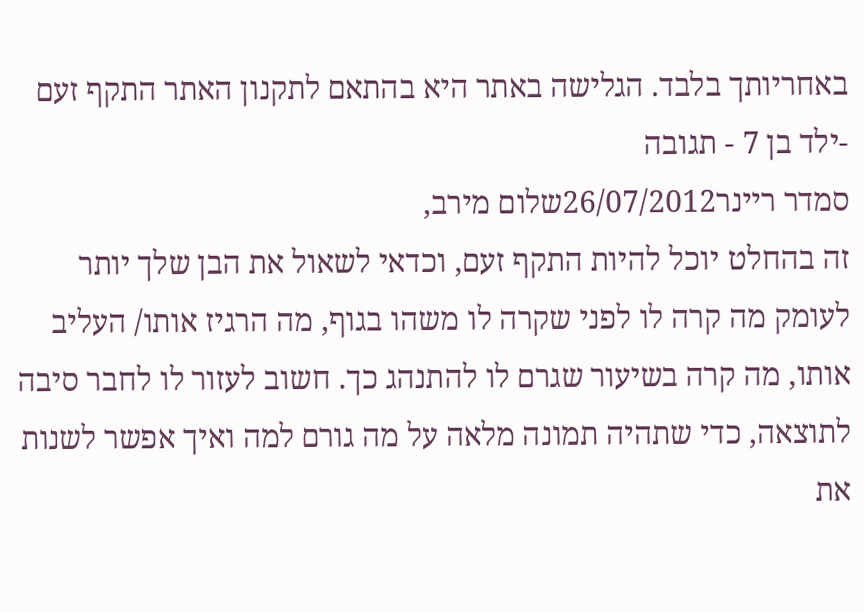באחריותך בלבד. הגלישה באתר היא בהתאם לתקנון האתר התקף זעם -ילד בן 7 - תגובה
סמדר ריינר26/07/2012שלום מירב,
זה בהחלט יוכל להיות התקף זעם, וכדאי לשאול את הבן שלך יותר לעומק מה קרה לו לפני שקרה לו משהו בגוף, מה הרגיז אותו/ העליב אותו, מה קרה בשיעור שגרם לו להתנהג כך. חשוב לעזור לו לחבר סיבה לתוצאה, כדי שתהיה תמונה מלאה על מה גורם למה ואיך אפשר לשנות את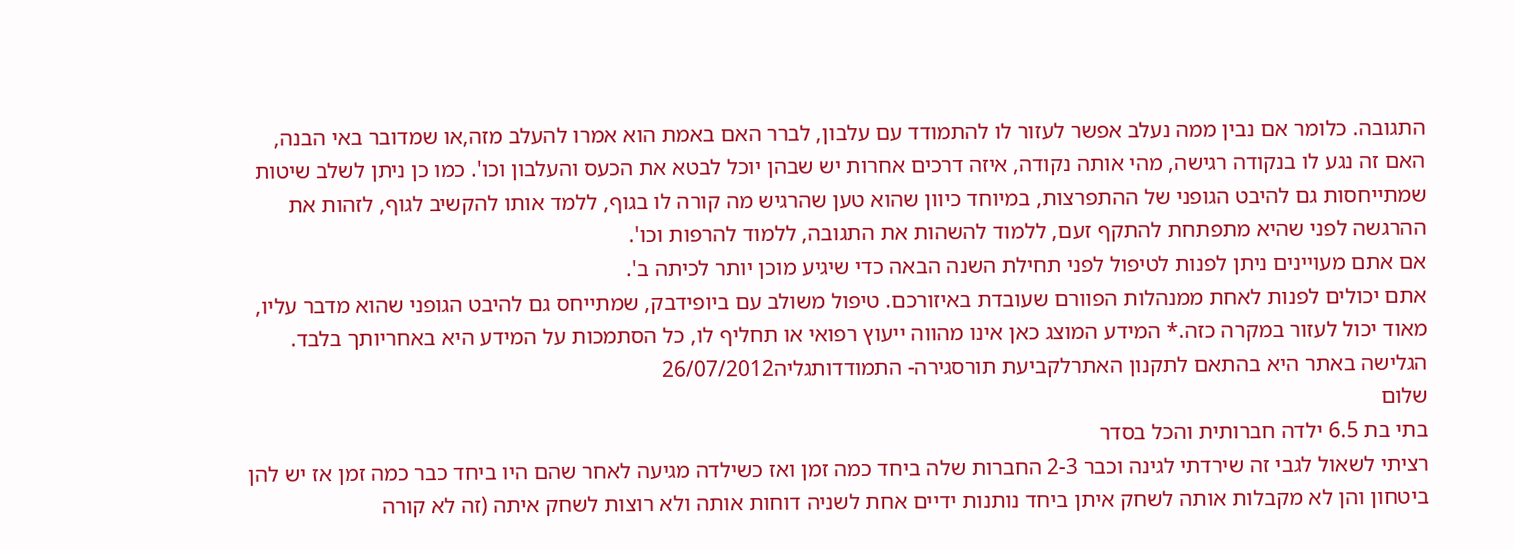התגובה. כלומר אם נבין ממה נעלב אפשר לעזור לו להתמודד עם עלבון, לברר האם באמת הוא אמרו להעלב מזה,או שמדובר באי הבנה, האם זה נגע לו בנקודה רגישה, מהי אותה נקודה, איזה דרכים אחרות יש שבהן יוכל לבטא את הכעס והעלבון וכו'. כמו כן ניתן לשלב שיטות שמתייחסות גם להיבט הגופני של ההתפרצות, במיוחד כיוון שהוא טען שהרגיש מה קורה לו בגוף, ללמד אותו להקשיב לגוף, לזהות את ההרגשה לפני שהיא מתפתחת להתקף זעם, ללמוד להשהות את התגובה, ללמוד להרפות וכו'.
אם אתם מעויינים ניתן לפנות לטיפול לפני תחילת השנה הבאה כדי שיגיע מוכן יותר לכיתה ב'.
אתם יכולים לפנות לאחת ממנהלות הפוורם שעובדת באיזורכם. טיפול משולב עם ביופידבק, שמתייחס גם להיבט הגופני שהוא מדבר עליו, מאוד יכול לעזור במקרה כזה.* המידע המוצג כאן אינו מהווה ייעוץ רפואי או תחליף לו, כל הסתמכות על המידע היא באחריותך בלבד. הגלישה באתר היא בהתאם לתקנון האתרלקביעת תורסגירה- התמודדותגליה26/07/2012
שלום
בתי בת 6.5 ילדה חברותית והכל בסדר
רציתי לשאול לגבי זה שירדתי לגינה וכבר 2-3 החברות שלה ביחד כמה זמן ואז כשילדה מגיעה לאחר שהם היו ביחד כבר כמה זמן אז יש להן ביטחון והן לא מקבלות אותה לשחק איתן ביחד נותנות ידיים אחת לשניה דוחות אותה ולא רוצות לשחק איתה (זה לא קורה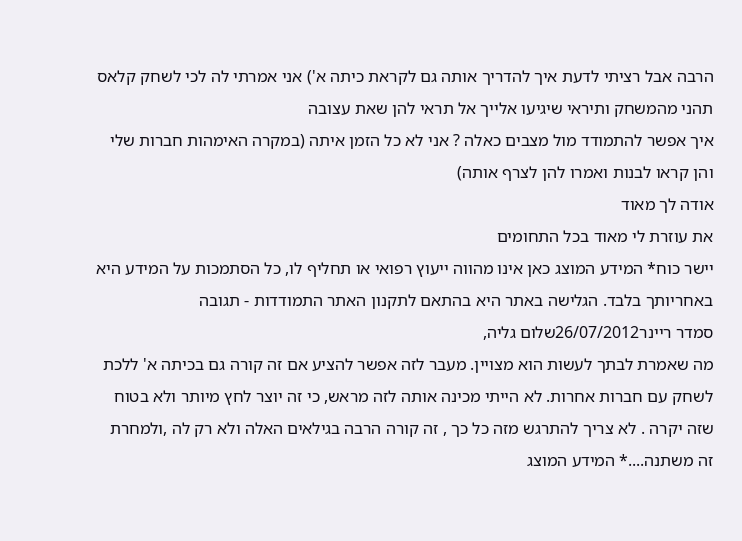הרבה אבל רציתי לדעת איך להדריך אותה גם לקראת כיתה א') אני אמרתי לה לכי לשחק קלאס תהני מהמשחק ותיראי שיגיעו אלייך אל תראי להן שאת עצובה
איך אפשר להתמודד מול מצבים כאלה ? אני לא כל הזמן איתה (במקרה האימהות חברות שלי והן קראו לבנות ואמרו להן לצרף אותה)
אודה לך מאוד
את עוזרת לי מאוד בכל התחומים
יישר כוח* המידע המוצג כאן אינו מהווה ייעוץ רפואי או תחליף לו, כל הסתמכות על המידע היא באחריותך בלבד. הגלישה באתר היא בהתאם לתקנון האתר התמודדות - תגובה
סמדר ריינר26/07/2012שלום גליה,
מה שאמרת לבתך לעשות הוא מצויין. מעבר לזה אפשר להציע אם זה קורה גם בכיתה א' ללכת לשחק עם חברות אחרות. לא הייתי מכינה אותה לזה מראש, כי זה יוצר לחץ מיותר ולא בטוח שזה יקרה . לא צריך להתרגש מזה כל כך , זה קורה הרבה בגילאים האלה ולא רק לה ,ולמחרת זה משתנה....* המידע המוצג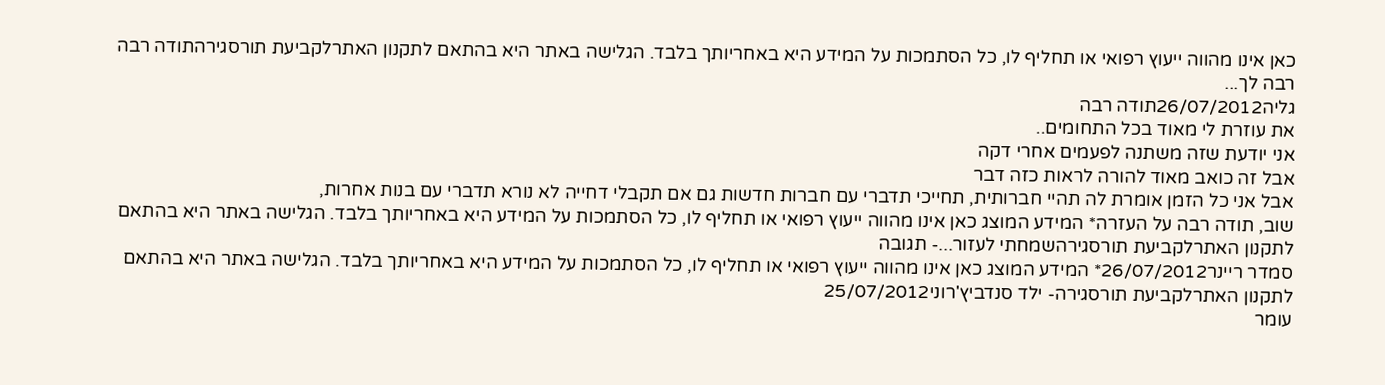כאן אינו מהווה ייעוץ רפואי או תחליף לו, כל הסתמכות על המידע היא באחריותך בלבד. הגלישה באתר היא בהתאם לתקנון האתרלקביעת תורסגירהתודה רבה רבה לך...
גליה26/07/2012תודה רבה
את עוזרת לי מאוד בכל התחומים..
אני יודעת שזה משתנה לפעמים אחרי דקה
אבל זה כואב מאוד להורה לראות כזה דבר
אבל אני כל הזמן אומרת לה תהיי חברותית, תחייכי תדברי עם חברות חדשות גם אם תקבלי דחייה לא נורא תדברי עם בנות אחרות,
שוב, תודה רבה על העזרה* המידע המוצג כאן אינו מהווה ייעוץ רפואי או תחליף לו, כל הסתמכות על המידע היא באחריותך בלבד. הגלישה באתר היא בהתאם לתקנון האתרלקביעת תורסגירהשמחתי לעזור...- תגובה
סמדר ריינר26/07/2012* המידע המוצג כאן אינו מהווה ייעוץ רפואי או תחליף לו, כל הסתמכות על המידע היא באחריותך בלבד. הגלישה באתר היא בהתאם לתקנון האתרלקביעת תורסגירה- ילד סנדביץ'רוני25/07/2012
עומר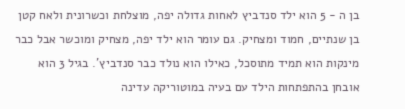בן ה - 5 הוא ילד סנדביץ לאחות גדולה יפה, מוצלחת וכשרונית ולאח קטן בן שנתיים, חמוד ומצחיק. גם עומר הוא ילד יפה, מצחיק ומוכשר אבל כבר מינקות הוא תמיד מתוסכל, כאילו הוא נולד כבר סנדביץ'. בגיל 3 הוא אובחן בהתפתחות הילד עם בעיה במוטוריקה עדינה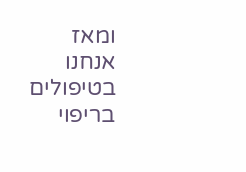ומאז אנחנו בטיפולים בריפוי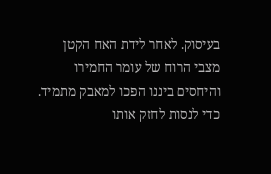בעיסוק. לאחר לידת האח הקטן מצבי הרוח של עומר החמירו והיחסים ביננו הפכו למאבק מתמיד. כדי לנסות לחזק אותו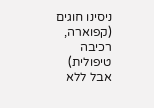ניסינו חוגים (קפוארה, רכיבה טיפולית) אבל ללא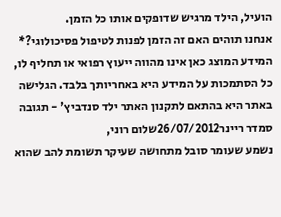הועיל, הילד מרגיש שדופקים אותו כל הזמן.
אנחנו תוהים האם זה הזמן לפנות לטיפול פסיכולוגי?* המידע המוצג כאן אינו מהווה ייעוץ רפואי או תחליף לו, כל הסתמכות על המידע היא באחריותך בלבד. הגלישה באתר היא בהתאם לתקנון האתר ילד סנדביץ' - תגובה
סמדר ריינר26/07/2012שלום רוני,
נשמע שעומר סובל מתחושה שעיקר תשומת להב שהוא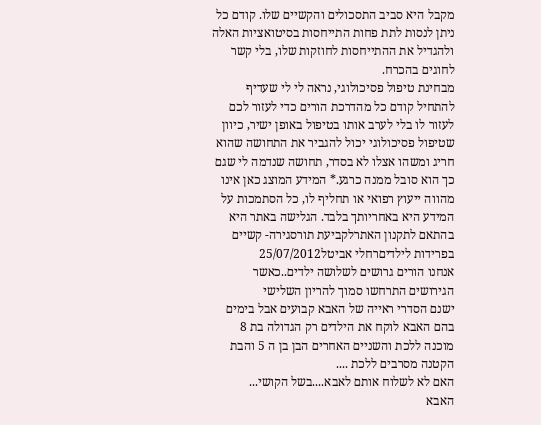מקבל היא סביב התסכולים והקשיים שלו. קודם כל ניתן לנסות לתת פחות התייחסות בסיטואציות האלה ולהגדיל את ההתייחסות לחוזקות שלו, בלי קשר לחוגים בהכרח.
מבחינת טיפול פסיכולוגי, נראה לי לי שעדיף להתחיל קודם כל מהדרכת הורים כדי לעזור לכם לעזור לו בלי לערב אותו בטיפול באופן ישיר, כיוון שטיפול פסיכולוגי יכול להגביר את התחושה שהוא חריג ומשהו אצלו לא בסדר, תחושה שנדמה לי שגם כך הוא סובל ממנה כרגע.* המידע המוצג כאן אינו מהווה ייעוץ רפואי או תחליף לו, כל הסתמכות על המידע היא באחריותך בלבד. הגלישה באתר היא בהתאם לתקנון האתרלקביעת תורסגירה- קשיים בפרידות לילדיםרחלי אביטל25/07/2012
אנחנו הורים גרושים לשלושה ילדים..כאשר הגירושים התרחשו סמוך להריון השלישי
ישנם הסדרי ראייה של האבא קבועים אבל בימים בהם האבא לוקח את הילדים רק הגדולה בת 8 מוכנה ללכת והשניים האחרים הבן בן ה 5 והבת הקטנה מסרבים ללכת ....
האם לא לשלוח אותם לאבא....בשל הקושי...
האבא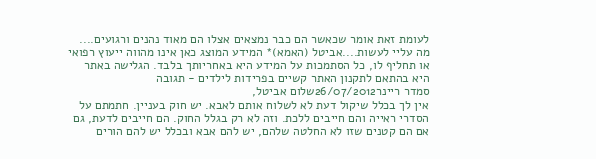לעומת זאת אומר שכאשר הם כבר נמצאים אצלו הם מאוד נהנים ורגועים....
מה עליי לעשות....אביטל (האמא)* המידע המוצג כאן אינו מהווה ייעוץ רפואי או תחליף לו, כל הסתמכות על המידע היא באחריותך בלבד. הגלישה באתר היא בהתאם לתקנון האתר קשיים בפרידות לילדים - תגובה
סמדר ריינר26/07/2012שלום אביטל,
אין לך בכלל שיקול דעת לא לשלוח אותם לאבא. יש חוק בעניין. חתמתם על הסדרי ראייה והם חייבים ללכת. וזה לא רק בגלל החוק. הם חייבים לדעת, גם אם הם קטנים שזו לא החלטה שלהם, יש להם אבא ובכלל יש להם הורים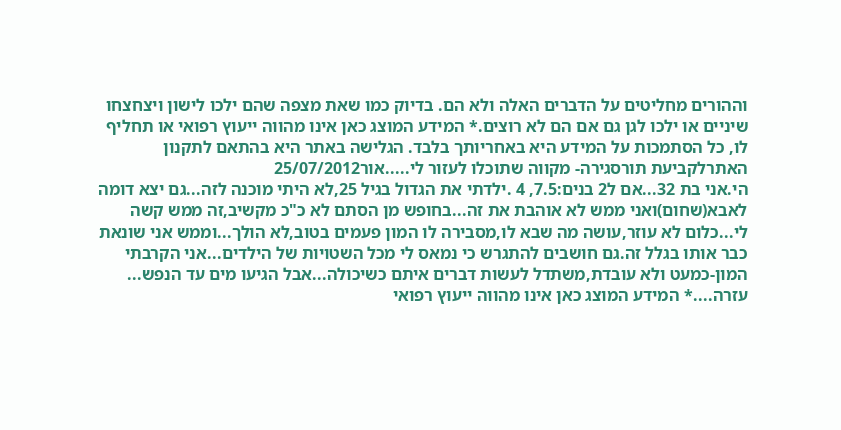וההורים מחליטים על הדברים האלה ולא הם. בדיוק כמו שאת מצפה שהם ילכו לישון ויצחצחו שיניים או ילכו לגן גם אם הם לא רוצים.* המידע המוצג כאן אינו מהווה ייעוץ רפואי או תחליף לו, כל הסתמכות על המידע היא באחריותך בלבד. הגלישה באתר היא בהתאם לתקנון האתרלקביעת תורסגירה- מקווה שתוכלו לעזור לי.....אור25/07/2012
הי.אני בת 32...אם ל2 בנים:7.5, 4 .ילדתי את הגדול בגיל 25,לא היתי מוכנה לזה...גם יצא דומה לאבא(שחום)ואני ממש לא אוהבת את זה...בחופש מן הסתם לא כ"כ מקשיב,זה ממש קשה לי...כלום לא עוזר,עושה מה שבא לו,מסבירה לו המון פעמים בטוב,לא הולך...וממש אני שונאת כבר אותו בגלל זה.גם חושבים להתגרש כי נמאס לי מכל השטויות של הילדים...אני הקרבתי המון-כמעט ולא עובדת,משתדל לעשות דברים איתם כשיכולה...אבל הגיעו מים עד הנפש...
עזרה....* המידע המוצג כאן אינו מהווה ייעוץ רפואי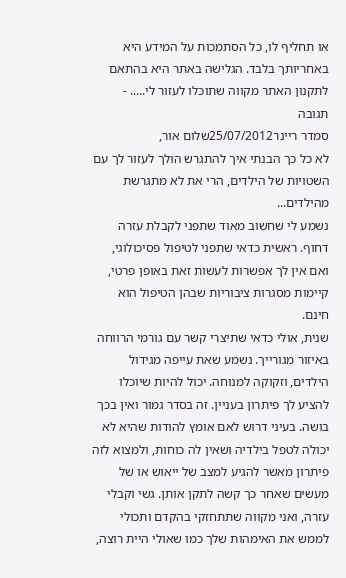או תחליף לו, כל הסתמכות על המידע היא באחריותך בלבד. הגלישה באתר היא בהתאם לתקנון האתר מקווה שתוכלו לעזור לי..... - תגובה
סמדר ריינר25/07/2012שלום אור,
לא כל כך הבנתי איך להתגרש הולך לעזור לך עם השטויות של הילדים, הרי את לא מתגרשת מהילדים...
נשמע לי שחשוב מאוד שתפני לקבלת עזרה דחוף. ראשית כדאי שתפני לטיפול פסיכולוגי, ואם אין לך אפשרות לעשות זאת באופן פרטי, קיימות מסגרות ציבוריות שבהן הטיפול הוא חינם.
שנית, אולי כדאי שתיצרי קשר עם גורמי הרווחה באיזור מגורייך. נשמע שאת עייפה מגידול הילדים, וזקוקה למנוחה. יכול להיות שיוכלו להציע לך פיתרון בעניין. זה בסדר גמור ואין בכך בושה. בעיני דרוש לאם אומץ להודות שהיא לא יכולה לטפל בילדיה ושאין לה כוחות, ולמצוא לזה פיתרון מאשר להגיע למצב של ייאוש או של מעשים שאחר כך קשה לתקן אותן. גשי וקבלי עזרה, ואני מקווה שתתחזקי בהקדם ותכולי לממש את האימהות שלך כמו שאולי היית רוצה,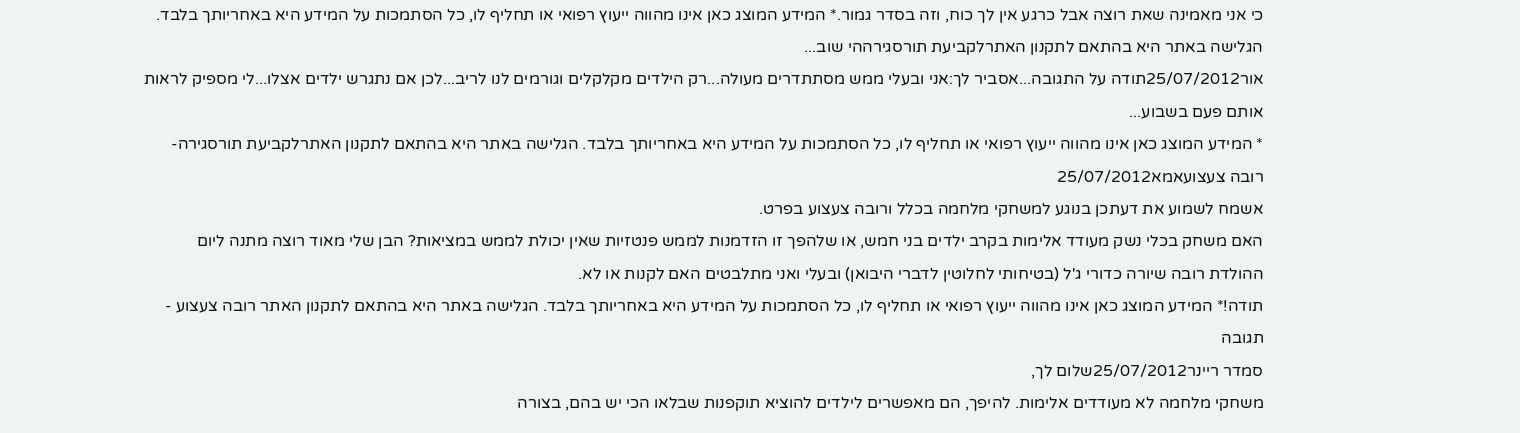כי אני מאמינה שאת רוצה אבל כרגע אין לך כוח, וזה בסדר גמור.* המידע המוצג כאן אינו מהווה ייעוץ רפואי או תחליף לו, כל הסתמכות על המידע היא באחריותך בלבד. הגלישה באתר היא בהתאם לתקנון האתרלקביעת תורסגירההי שוב...
אור25/07/2012תודה על התגובה...אסביר לך:אני ובעלי ממש מסתתדרים מעולה...רק הילדים מקלקלים וגורמים לנו לריב...לכן אם נתגרש ילדים אצלו...לי מספיק לראות אותם פעם בשבוע...
* המידע המוצג כאן אינו מהווה ייעוץ רפואי או תחליף לו, כל הסתמכות על המידע היא באחריותך בלבד. הגלישה באתר היא בהתאם לתקנון האתרלקביעת תורסגירה- רובה צעצועאמא25/07/2012
אשמח לשמוע את דעתכן בנוגע למשחקי מלחמה בכלל ורובה צעצוע בפרט.
האם משחק בכלי נשק מעודד אלימות בקרב ילדים בני חמש, או שלהפך זו הזדמנות לממש פנטזיות שאין יכולת לממש במציאות? הבן שלי מאוד רוצה מתנה ליום ההולדת רובה שיורה כדורי ג'ל (בטיחותי לחלוטין לדברי היבואן) ובעלי ואני מתלבטים האם לקנות או לא.
תודה!* המידע המוצג כאן אינו מהווה ייעוץ רפואי או תחליף לו, כל הסתמכות על המידע היא באחריותך בלבד. הגלישה באתר היא בהתאם לתקנון האתר רובה צעצוע - תגובה
סמדר ריינר25/07/2012שלום לך,
משחקי מלחמה לא מעודדים אלימות. להיפך, הם מאפשרים לילדים להוציא תוקפנות שבלאו הכי יש בהם, בצורה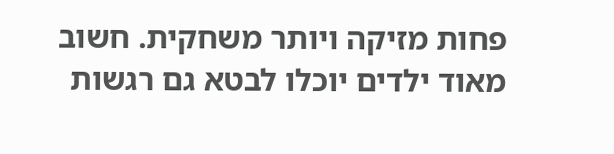פחות מזיקה ויותר משחקית. חשוב מאוד ילדים יוכלו לבטא גם רגשות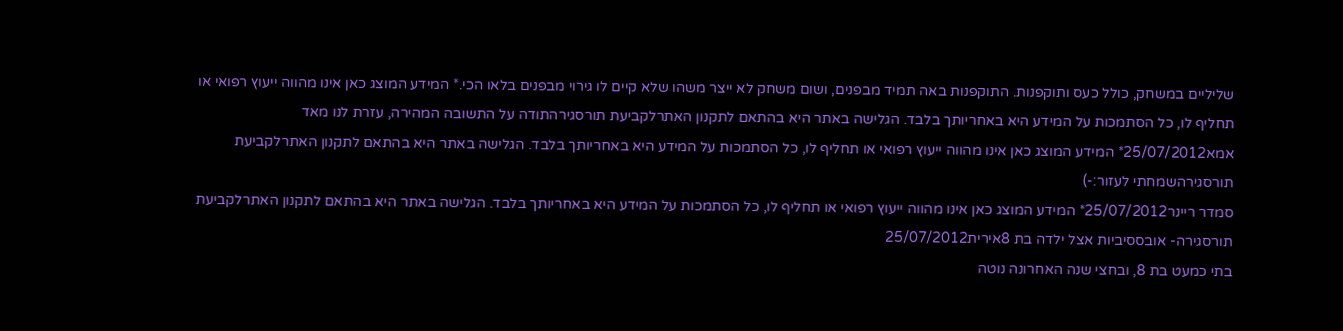שליליים במשחק, כולל כעס ותוקפנות. התוקפנות באה תמיד מבפנים, ושום משחק לא ייצר משהו שלא קיים לו גירוי מבפנים בלאו הכי.* המידע המוצג כאן אינו מהווה ייעוץ רפואי או תחליף לו, כל הסתמכות על המידע היא באחריותך בלבד. הגלישה באתר היא בהתאם לתקנון האתרלקביעת תורסגירהתודה על התשובה המהירה, עזרת לנו מאד
אמא25/07/2012* המידע המוצג כאן אינו מהווה ייעוץ רפואי או תחליף לו, כל הסתמכות על המידע היא באחריותך בלבד. הגלישה באתר היא בהתאם לתקנון האתרלקביעת תורסגירהשמחתי לעזור:-)
סמדר ריינר25/07/2012* המידע המוצג כאן אינו מהווה ייעוץ רפואי או תחליף לו, כל הסתמכות על המידע היא באחריותך בלבד. הגלישה באתר היא בהתאם לתקנון האתרלקביעת תורסגירה- אובססיביות אצל ילדה בת 8אירית25/07/2012
בתי כמעט בת 8, ובחצי שנה האחרונה נוטה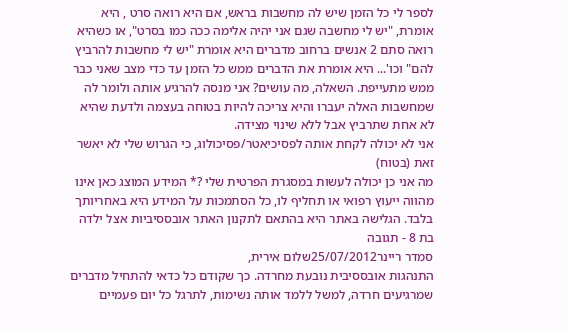לספר לי כל הזמן שיש לה מחשבות בראש, אם היא רואה סרט , היא אומרת, "יש לי מחשבה שגם אני יהיה אלימה ככה כמו בסרט", או כשהיא רואה סתם 2 אנשים ברחוב מדברים היא אומרת "יש לי מחשבות להרביץ להם" וכו'... היא אומרת את הדברים ממש כל הזמן עד כדי מצב שאני כבר ממש מתעייפת. השאלה, מה עושים? אני מנסה להרגיע אותה ולומר לה שמחשבות האלה יעברו והיא צריכה להיות בטוחה בעצמה ולדעת שהיא לא אחת שתרביץ אבל ללא שינוי מצידה.
אני לא יכולה לקחת אותה לפסיכיאטר/פסיכולוג, כי הגרוש שלי לא יאשר זאת (בטוח)
מה אני כן יכולה לעשות במסגרת הפרטית שלי ?* המידע המוצג כאן אינו מהווה ייעוץ רפואי או תחליף לו, כל הסתמכות על המידע היא באחריותך בלבד. הגלישה באתר היא בהתאם לתקנון האתר אובססיביות אצל ילדה בת 8 - תגובה
סמדר ריינר25/07/2012שלום אירית,
התנהגות אובססיבית נובעת מחרדה. כך שקודם כל כדאי להתחיל מדברים שמרגיעים חרדה, למשל ללמד אותה נשימות, לתרגל כל יום פעמיים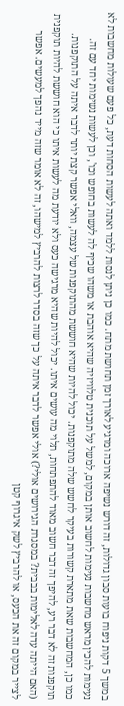במשך 5 דקות ניפוח בועות סבון גדולות, זה דורש נשיפה ארוכה ומרגיע לאורך זמן תחושת מתח. כמו כן ניתן לנסות ללמד ואתה לעשות הסחות דעת, כל פעם שעולות מחשבות לא נעימות להכין מראש מחשבות נעימות לחשוב אותן במקום, למשל על תוכנית טלוויזיה שהיא אוהבת או משהו שכיף לה לעשות בחופש וכו', וכן לעשות נשימות יחד עם זה.
כמו כן, המחשבות שאת מתארת קשורות בעיקר לחשש שלה מתוקפנות. יכול להיות שהיא חוששת מהתוקפנות של עצמה, וואלי אפשר קצת יותר לדבר איתה על התוקפנות. תוקפנות זה לא דבר רע, להיפך זה דבר חשוב מאוד להתפתחות, תלוי מה עושים איתו. יכול להיות שהיא מרגישה כעס ולא יודעת מה לעשות איתו כי הוא חוששת להיות תוקפנית (האם הייתה עדה לאלימות בבבית? במסגרת הגירושים אולי?) אולי אפשר לדבר איתה על כך שזה בסדר לרצות להרביץ למישהו, זה לא אומר שזה מייד נהפך למעשים. אפשר לצייר במקום זה את הכעס, או להרביץ לשק איגרוף קטן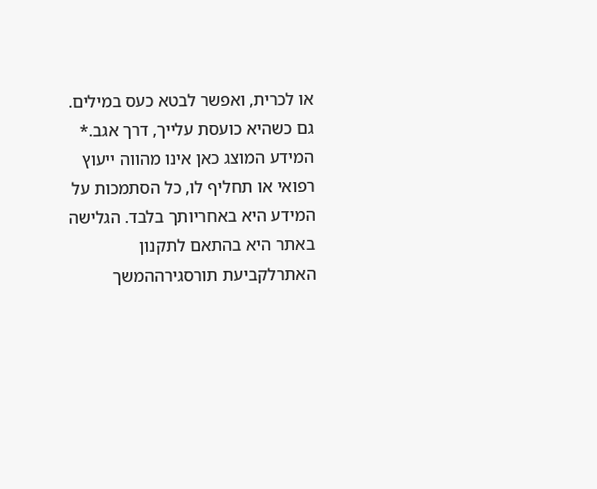או לכרית, ואפשר לבטא כעס במילים. גם כשהיא כועסת עלייך, דרך אגב.* המידע המוצג כאן אינו מהווה ייעוץ רפואי או תחליף לו, כל הסתמכות על המידע היא באחריותך בלבד. הגלישה באתר היא בהתאם לתקנון האתרלקביעת תורסגירההמשך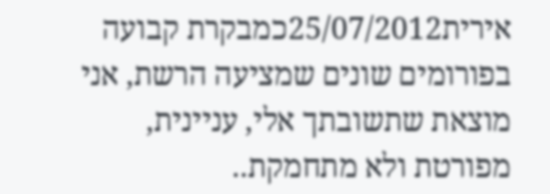אירית25/07/2012כמבקרת קבועה בפורומים שונים שמציעה הרשת, אני מוצאת שתשובתך אלי, עניינית, מפורטת ולא מתחמקת..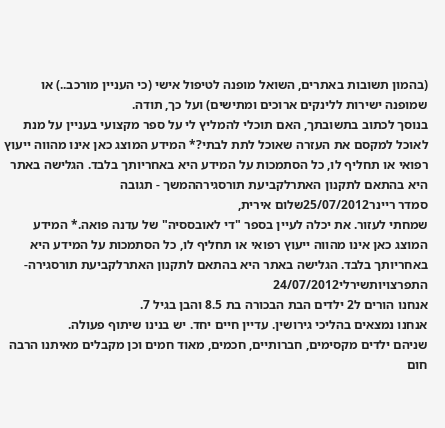(בהמון תשובות באתרים, השואל מופנה לטיפול אישי (כי העניין מורכב..) או שמופנה ישירות ללינקים ארוכים ומתישים) ועל כך, תודה.
בנוסך לכתוב בתשובתך, האם תוכלי להמליץ לי על ספר מקצועי בעניין על מנת לאוכל למקסם את העזרה שאוכל לתת לבתי?* המידע המוצג כאן אינו מהווה ייעוץ רפואי או תחליף לו, כל הסתמכות על המידע היא באחריותך בלבד. הגלישה באתר היא בהתאם לתקנון האתרלקביעת תורסגירההמשך - תגובה
סמדר ריינר25/07/2012שלום אירית,
שמחתי לעזור. את יכלה לעיין בספר "די לאובססיה" של עדנה פואה.* המידע המוצג כאן אינו מהווה ייעוץ רפואי או תחליף לו, כל הסתמכות על המידע היא באחריותך בלבד. הגלישה באתר היא בהתאם לתקנון האתרלקביעת תורסגירה- התפרצויותשירלי24/07/2012
אנחנו הורים ל2 ילדים הבת הבכורה בת 8.5 והבן בגיל 7.
אנחנו נמצאים בהליכי גירושין. עדיין חיים יחד. יש בנינו שיתוף פעולה.
שניהם ילדים מקסימים, חברותיים, חכמים, מאוד חמים וכן מקבלים מאיתנו הרבה חום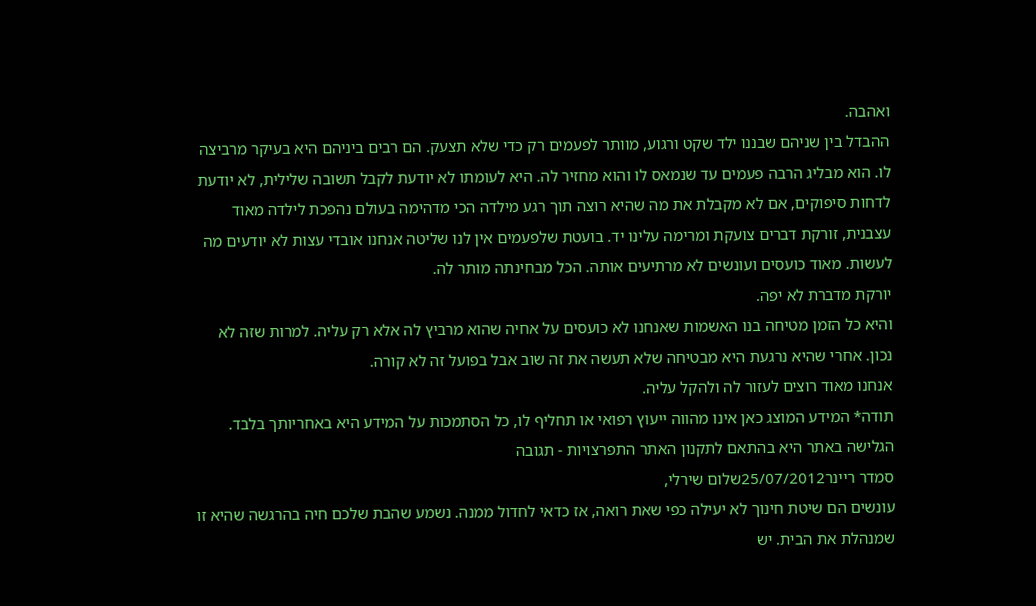ואהבה.
ההבדל בין שניהם שבננו ילד שקט ורגוע, מוותר לפעמים רק כדי שלא תצעק. הם רבים ביניהם היא בעיקר מרביצה לו. הוא מבליג הרבה פעמים עד שנמאס לו והוא מחזיר לה. היא לעומתו לא יודעת לקבל תשובה שלילית, לא יודעת לדחות סיפוקים, אם לא מקבלת את מה שהיא רוצה תוך רגע מילדה הכי מדהימה בעולם נהפכת לילדה מאוד עצבנית, זורקת דברים צועקת ומרימה עלינו יד. בועטת שלפעמים אין לנו שליטה אנחנו אובדי עצות לא יודעים מה לעשות. מאוד כועסים ועונשים לא מרתיעים אותה. הכל מבחינתה מותר לה.
יורקת מדברת לא יפה.
והיא כל הזמן מטיחה בנו האשמות שאנחנו לא כועסים על אחיה שהוא מרביץ לה אלא רק עליה. למרות שזה לא נכון. אחרי שהיא נרגעת היא מבטיחה שלא תעשה את זה שוב אבל בפועל זה לא קורה.
אנחנו מאוד רוצים לעזור לה ולהקל עליה.
תודה* המידע המוצג כאן אינו מהווה ייעוץ רפואי או תחליף לו, כל הסתמכות על המידע היא באחריותך בלבד. הגלישה באתר היא בהתאם לתקנון האתר התפרצויות - תגובה
סמדר ריינר25/07/2012שלום שירלי,
עונשים הם שיטת חינוך לא יעילה כפי שאת רואה, אז כדאי לחדול ממנה. נשמע שהבת שלכם חיה בהרגשה שהיא זו שמנהלת את הבית. יש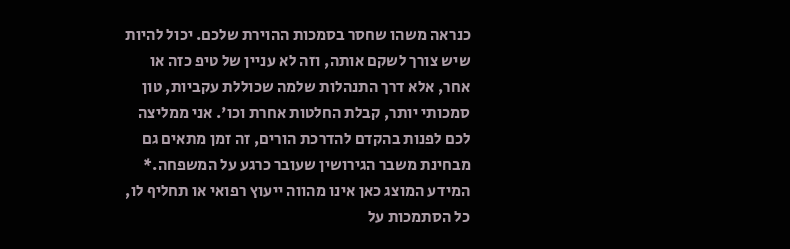כנראה משהו שחסר בסמכות ההוירת שלכם. יכול להיות שיש צורך לשקם אותה, וזה לא עניין של טיפ כזה או אחר, אלא דרך התנהלות שלמה שכוללת עקביות, טון סמכותי יותר, קבלת החלטות אחרת וכו'. אני ממליצה לכם לפנות בהקדם להדרכת הורים, זה זמן מתאים גם מבחינת משבר הגירושין שעובר כרגע על המשפחה.* המידע המוצג כאן אינו מהווה ייעוץ רפואי או תחליף לו, כל הסתמכות על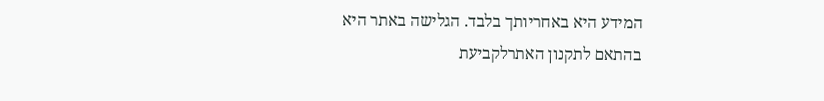המידע היא באחריותך בלבד. הגלישה באתר היא בהתאם לתקנון האתרלקביעת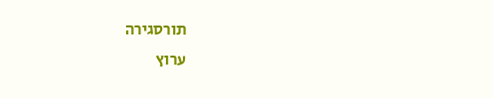תורסגירה
ערוץ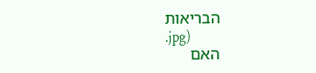הבריאות
.jpg)
האם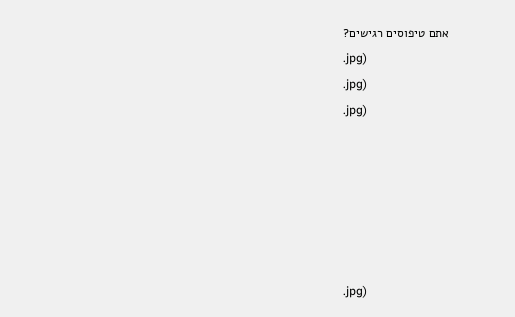אתם טיפוסים רגישים?
.jpg)
.jpg)
.jpg)






.jpg)